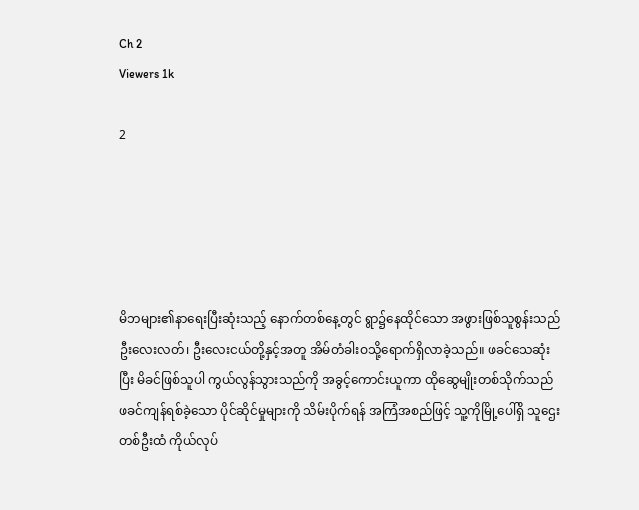Ch 2
Viewers 1k

2





မိဘများ၏နာရေးပြီးဆုံးသည့် နောက်တစ်နေ့တွင် ရွာ၌နေထိုင်သော အဖွားဖြစ်သူစွန်းသည် ဦးလေးလတ်၊ ဦးလေးငယ်တို့နှင့်အတူ အိမ်တံခါးဝသို့ရောက်ရှိလာခဲ့သည်။ ဖခင်သေဆုံးပြီး မိခင်ဖြစ်သူပါ ကွယ်လွန်သွားသည်ကို အခွင့်ကောင်းယူကာ ထိုဆွေမျိုးတစ်သိုက်သည် ဖခင်ကျန်ရစ်ခဲ့သော ပိုင်ဆိုင်မှုများကို သိမ်းပိုက်ရန် အကြံအစည်ဖြင့် သူ့ကိုမြို့ပေါ်ရှိ သူဌေးတစ်ဦးထံ ကိုယ်လုပ်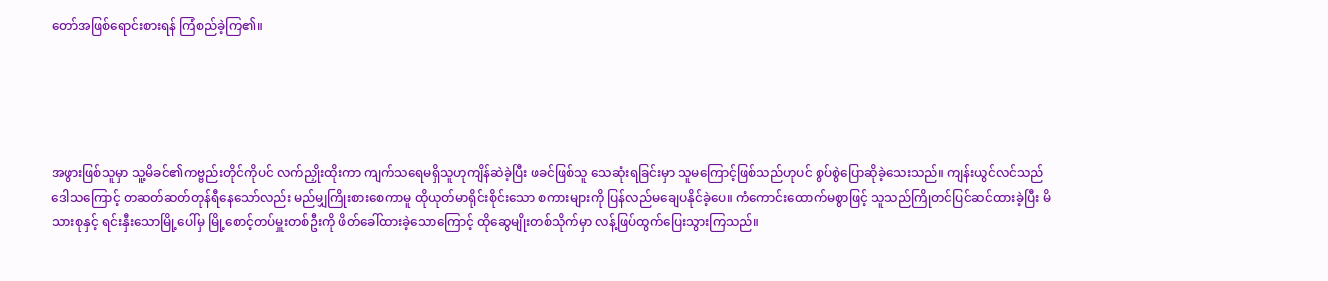တော်အဖြစ်ရောင်းစားရန် ကြံစည်ခဲ့ကြ၏။





အဖွားဖြစ်သူမှာ သူ့မိခင်၏ကဗ္ဗည်းတိုင်ကိုပင် လက်ညှိုးထိုးကာ ကျက်သရေမရှိသူဟုကျိန်ဆဲခဲ့ပြီး ဖခင်ဖြစ်သူ သေဆုံးရခြင်းမှာ သူမကြောင့်ဖြစ်သည်ဟုပင် စွပ်စွဲပြောဆိုခဲ့သေးသည်။ ကျန်းယွင်လင်သည် ဒေါသကြောင့် တဆတ်ဆတ်တုန်ရီနေသော်လည်း မည်မျှကြိုးစားစေကာမူ ထိုယုတ်မာရိုင်းစိုင်းသော စကားများကို ပြန်လည်မချေပနိုင်ခဲ့ပေ။ ကံကောင်းထောက်မစွာဖြင့် သူသည်ကြိုတင်ပြင်ဆင်ထားခဲ့ပြီး မိသားစုနှင့် ရင်းနှီးသောမြို့ပေါ်မှ မြို့စောင့်တပ်မှူးတစ်ဦးကို ဖိတ်ခေါ်ထားခဲ့သောကြောင့် ထိုဆွေမျိုးတစ်သိုက်မှာ လန့်ဖြပ်ထွက်ပြေးသွားကြသည်။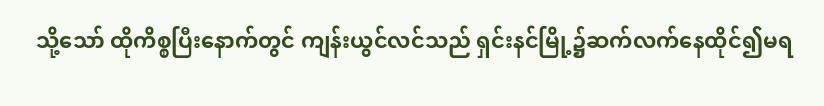သို့သော် ထိုကိစ္စပြီးနောက်တွင် ကျန်းယွင်လင်သည် ရှင်းနင်မြို့၌ဆက်လက်နေထိုင်၍မရ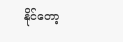နိုင်တော့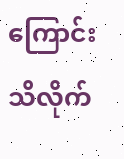ကြောင်း သိလိုက်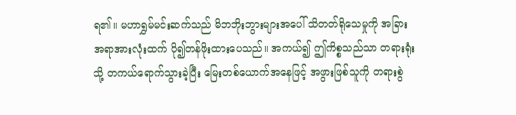ရ၏။ မဟာရွှမ်မင်းဆက်သည် မိဘဘိုးဘွားများအပေါ် သိတတ်ရိုသေမှုကို အခြားအရာအားလုံးထက် ပို၍တန်ဖိုးထားပေသည်။ အကယ်၍ ဤကိစ္စသည်သာ တရားရုံးသို့ တကယ်ရောက်သွားခဲ့ပြီး မြေးတစ်ယောက်အနေဖြင့် အဖွားဖြစ်သူကို တရားစွဲ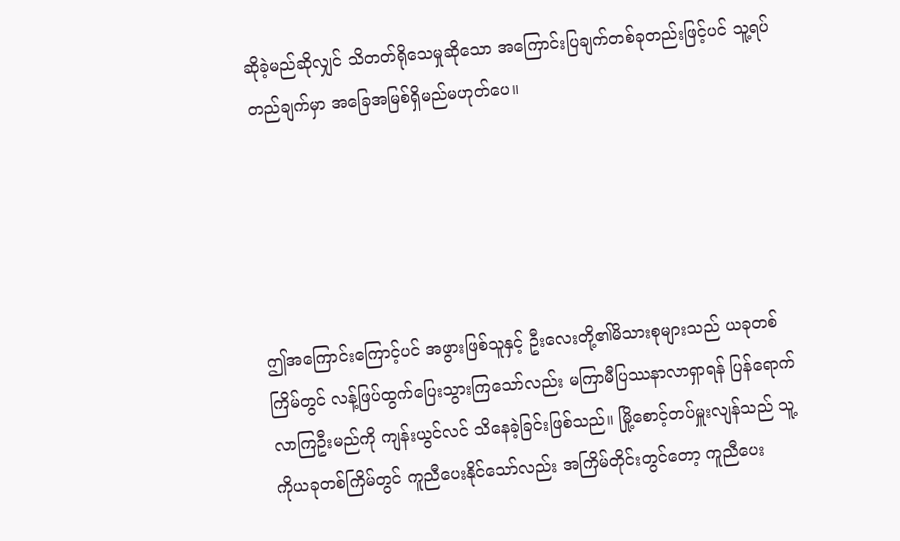ဆိုခဲ့မည်ဆိုလျှင် သိတတ်ရိုသေမှုဆိုသော အကြောင်းပြချက်တစ်ခုတည်းဖြင့်ပင် သူ့ရပ်တည်ချက်မှာ အခြေအမြစ်ရှိမည်မဟုတ်ပေ။





ဤအကြောင်းကြောင့်ပင် အဖွားဖြစ်သူနှင့် ဦးလေးတို့၏မိသားစုများသည် ယခုတစ်ကြိမ်တွင် လန့်ဖြပ်ထွက်ပြေးသွားကြသော်လည်း မကြာမီပြဿနာလာရှာရန် ပြန်ရောက်လာကြဦးမည်ကို ကျန်းယွင်လင် သိနေခဲ့ခြင်းဖြစ်သည်။ မြို့စောင့်တပ်မှူးလျန်သည် သူ့ကိုယခုတစ်ကြိမ်တွင် ကူညီပေးနိုင်သော်လည်း အကြိမ်တိုင်းတွင်တော့ ကူညီပေး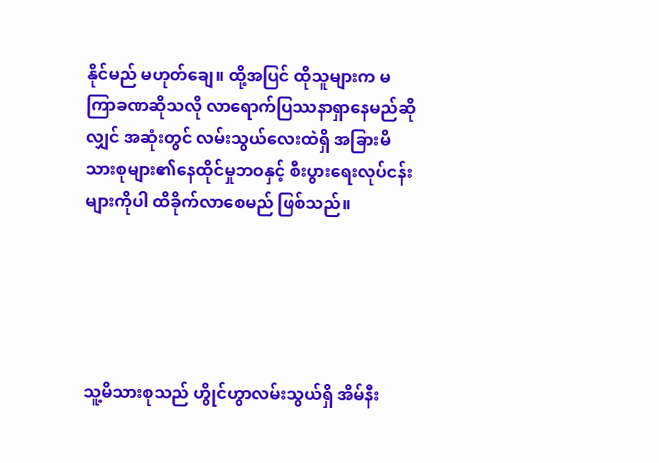နိုင်မည် မဟုတ်ချေ။ ထို့အပြင် ထိုသူများက မကြာခဏဆိုသလို လာရောက်ပြဿနာရှာနေမည်ဆိုလျှင် အဆုံးတွင် လမ်းသွယ်လေးထဲရှိ အခြားမိသားစုများ၏နေထိုင်မှုဘဝနှင့် စီးပွားရေးလုပ်ငန်းများကိုပါ ထိခိုက်လာစေမည် ဖြစ်သည်။





သူ့မိသားစုသည် ဟွိုင်ဟွာလမ်းသွယ်ရှိ အိမ်နီး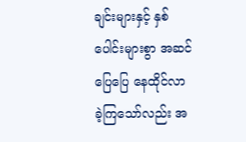ချင်းများနှင့် နှစ်ပေါင်းများစွာ အဆင်ပြေပြေ နေထိုင်လာခဲ့ကြသော်လည်း အ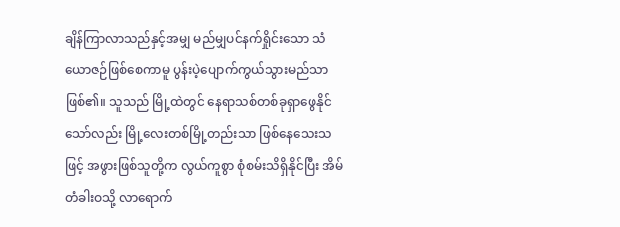ချိန်ကြာလာသည်နှင့်အမျှ မည်မျှပင်နက်ရှိုင်းသော သံယောဇဉ်ဖြစ်စေကာမူ ပွန်းပဲ့ပျောက်ကွယ်သွားမည်သာဖြစ်၏။ သူသည် မြို့ထဲတွင် နေရာသစ်တစ်ခုရှာဖွေနိုင်သော်လည်း မြို့လေးတစ်မြို့တည်းသာ ဖြစ်နေသေးသဖြင့် အဖွားဖြစ်သူတို့က လွယ်ကူစွာ စုံစမ်းသိရှိနိုင်ပြီး အိမ်တံခါးဝသို့ လာရောက်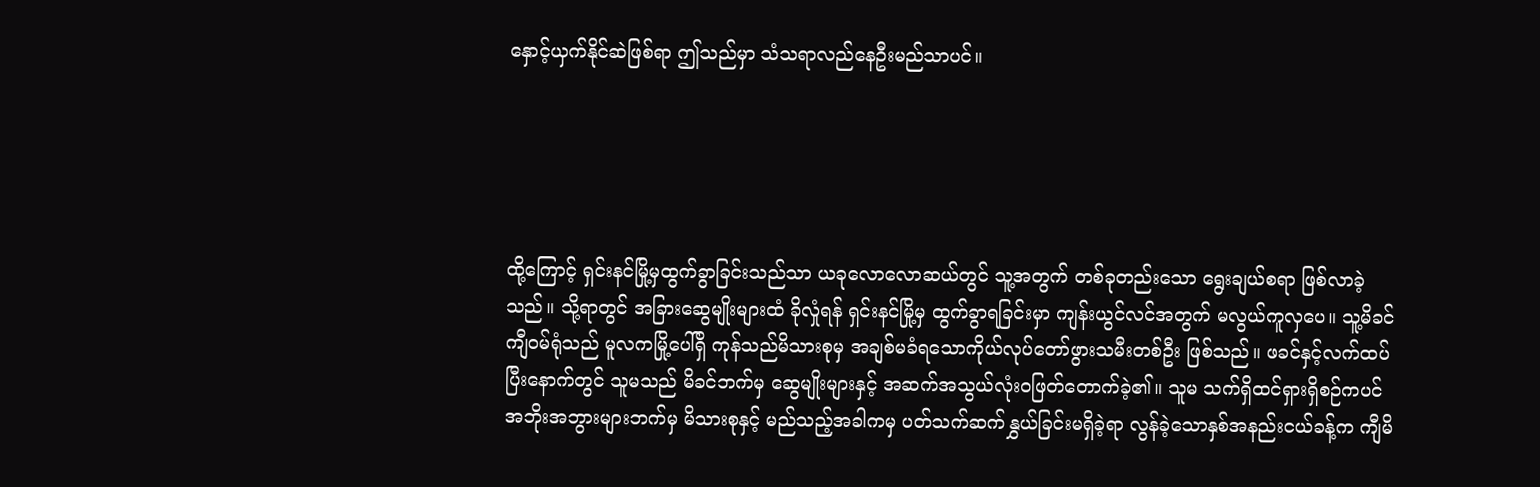နှောင့်ယှက်နိုင်ဆဲဖြစ်ရာ ဤသည်မှာ သံသရာလည်နေဦးမည်သာပင်။





ထို့ကြောင့် ရှင်းနင်မြို့မှထွက်ခွာခြင်းသည်သာ ယခုလောလောဆယ်တွင် သူ့အတွက် တစ်ခုတည်းသော ရွေးချယ်စရာ ဖြစ်လာခဲ့သည်။ သို့ရာတွင် အခြားဆွေမျိုးများထံ ခိုလှုံရန် ရှင်းနင်မြို့မှ ထွက်ခွာရခြင်းမှာ ကျန်းယွင်လင်အတွက် မလွယ်ကူလှပေ။ သူ့မိခင်ကျီဝမ်ရုံသည် မူလကမြို့ပေါ်ရှိ ကုန်သည်မိသားစုမှ အချစ်မခံရသောကိုယ်လုပ်တော်ဖွားသမီးတစ်ဦး ဖြစ်သည်။ ဖခင်နှင့်လက်ထပ်ပြီးနောက်တွင် သူမသည် မိခင်ဘက်မှ ဆွေမျိုးများနှင့် အဆက်အသွယ်လုံးဝဖြတ်တောက်ခဲ့၏။ သူမ သက်ရှိထင်ရှားရှိစဉ်ကပင် အဘိုးအဘွားများဘက်မှ မိသားစုနှင့် မည်သည့်အခါကမှ ပတ်သက်ဆက်နွှယ်ခြင်းမရှိခဲ့ရာ လွန်ခဲ့သောနှစ်အနည်းငယ်ခန့်က ကျီမိ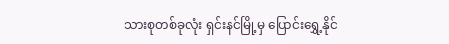သားစုတစ်ခုလုံး ရှင်းနင်မြို့မှ ပြောင်းရွှေ့နိုင်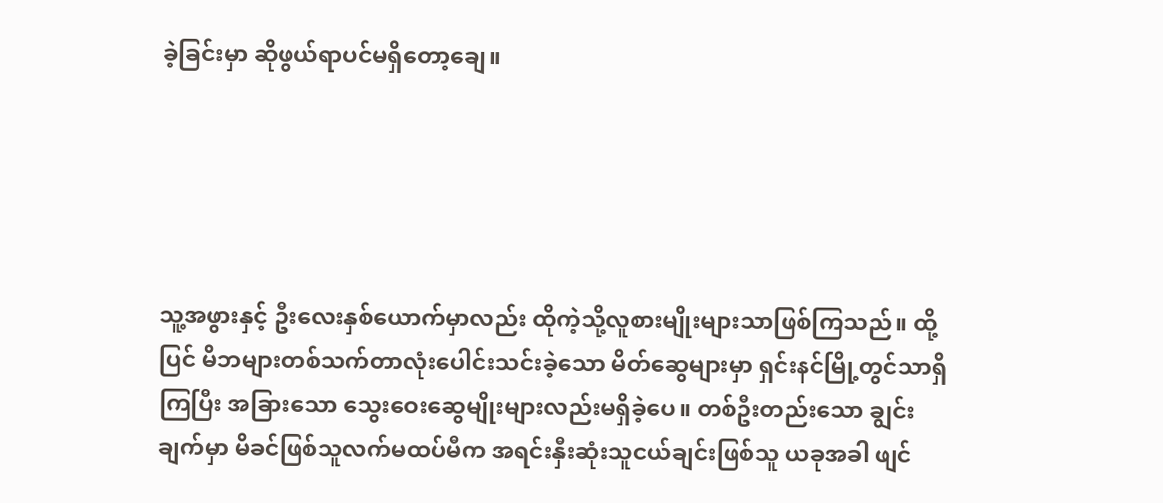ခဲ့ခြင်းမှာ ဆိုဖွယ်ရာပင်မရှိတော့ချေ။





သူ့အဖွားနှင့် ဦးလေးနှစ်ယောက်မှာလည်း ထိုကဲ့သို့လူစားမျိုးများသာဖြစ်ကြသည်။ ထို့ပြင် မိဘများတစ်သက်တာလုံးပေါင်းသင်းခဲ့သော မိတ်ဆွေများမှာ ရှင်းနင်မြို့တွင်သာရှိကြပြီး အခြားသော သွေးဝေးဆွေမျိုးများလည်းမရှိခဲ့ပေ။ တစ်ဦးတည်းသော ချွင်းချက်မှာ မိခင်ဖြစ်သူလက်မထပ်မီက အရင်းနှီးဆုံးသူငယ်ချင်းဖြစ်သူ ယခုအခါ ဖျင်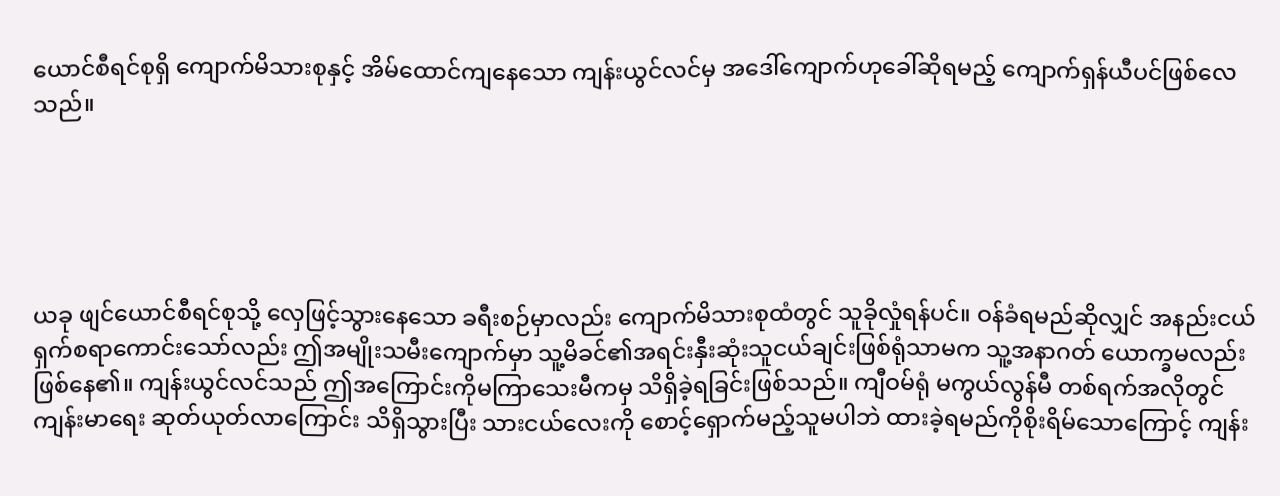ယောင်စီရင်စုရှိ ကျောက်မိသားစုနှင့် အိမ်ထောင်ကျနေသော ကျန်းယွင်လင်မှ အဒေါ်ကျောက်ဟုခေါ်ဆိုရမည့် ကျောက်ရှန်ယီပင်ဖြစ်လေသည်။





ယခု ဖျင်ယောင်စီရင်စုသို့ လှေဖြင့်သွားနေသော ခရီးစဉ်မှာလည်း ကျောက်မိသားစုထံတွင် သူခိုလှုံရန်ပင်။ ဝန်ခံရမည်ဆိုလျှင် အနည်းငယ်ရှက်စရာကောင်းသော်လည်း ဤအမျိုးသမီးကျောက်မှာ သူ့မိခင်၏အရင်းနှီးဆုံးသူငယ်ချင်းဖြစ်ရုံသာမက သူ့အနာဂတ် ယောက္ခမလည်းဖြစ်နေ၏။ ကျန်းယွင်လင်သည် ဤအကြောင်းကိုမကြာသေးမီကမှ သိရှိခဲ့ရခြင်းဖြစ်သည်။ ကျီဝမ်ရုံ မကွယ်လွန်မီ တစ်ရက်အလိုတွင် ကျန်းမာရေး ဆုတ်ယုတ်လာကြောင်း သိရှိသွားပြီး သားငယ်လေးကို စောင့်ရှောက်မည့်သူမပါဘဲ ထားခဲ့ရမည်ကိုစိုးရိမ်သောကြောင့် ကျန်း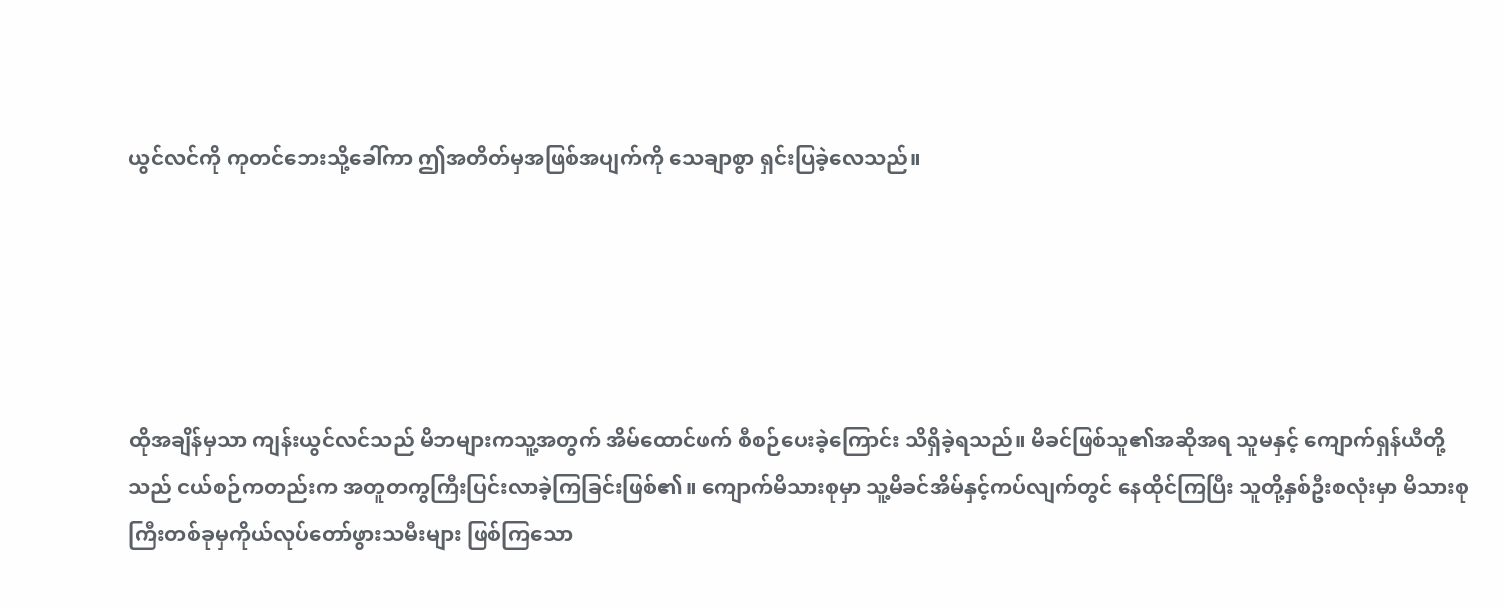ယွင်လင်ကို ကုတင်ဘေးသို့ခေါ်ကာ ဤအတိတ်မှအဖြစ်အပျက်ကို သေချာစွာ ရှင်းပြခဲ့လေသည်။





ထိုအချိန်မှသာ ကျန်းယွင်လင်သည် မိဘများကသူ့အတွက် အိမ်ထောင်ဖက် စီစဉ်ပေးခဲ့ကြောင်း သိရှိခဲ့ရသည်။ မိခင်ဖြစ်သူ၏အဆိုအရ သူမနှင့် ကျောက်ရှန်ယီတို့သည် ငယ်စဉ်ကတည်းက အတူတကွကြီးပြင်းလာခဲ့ကြခြင်းဖြစ်၏။ ကျောက်မိသားစုမှာ သူ့မိခင်အိမ်နှင့်ကပ်လျက်တွင် နေထိုင်ကြပြီး သူတို့နှစ်ဦးစလုံးမှာ မိသားစုကြီးတစ်ခုမှကိုယ်လုပ်တော်ဖွားသမီးများ ဖြစ်ကြသော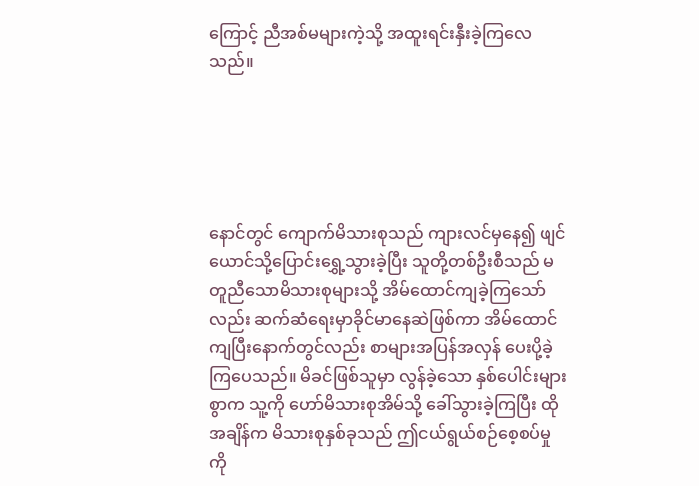ကြောင့် ညီအစ်မများကဲ့သို့ အထူးရင်းနှီးခဲ့ကြလေသည်။





နောင်တွင် ကျောက်မိသားစုသည် ကျားလင်မှနေ၍ ဖျင်ယောင်သို့ပြောင်းရွှေ့သွားခဲ့ပြီး သူတို့တစ်ဦးစီသည် မတူညီသောမိသားစုများသို့ အိမ်ထောင်ကျခဲ့ကြသော်လည်း ဆက်ဆံရေးမှာခိုင်မာနေဆဲဖြစ်ကာ အိမ်ထောင်ကျပြီးနောက်တွင်လည်း စာများအပြန်အလှန် ပေးပို့ခဲ့ကြပေသည်။ မိခင်ဖြစ်သူမှာ လွန်ခဲ့သော နှစ်ပေါင်းများစွာက သူ့ကို ဟော်မိသားစုအိမ်သို့ ခေါ်သွားခဲ့ကြပြီး ထိုအချိန်က မိသားစုနှစ်ခုသည် ဤငယ်ရွယ်စဉ်စေ့စပ်မှုကို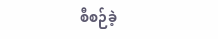စီစဉ်ခဲ့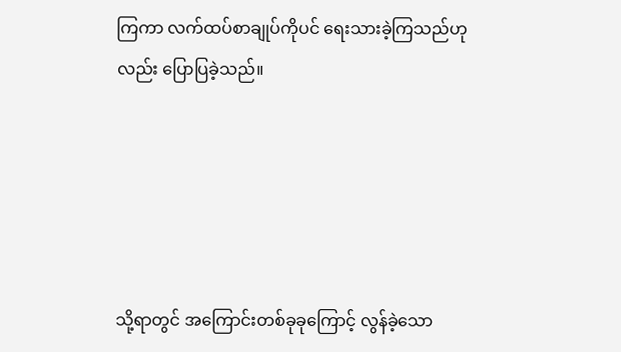ကြကာ လက်ထပ်စာချုပ်ကိုပင် ရေးသားခဲ့ကြသည်ဟုလည်း ပြောပြခဲ့သည်။





သို့ရာတွင် အကြောင်းတစ်ခုခုကြောင့် လွန်ခဲ့သော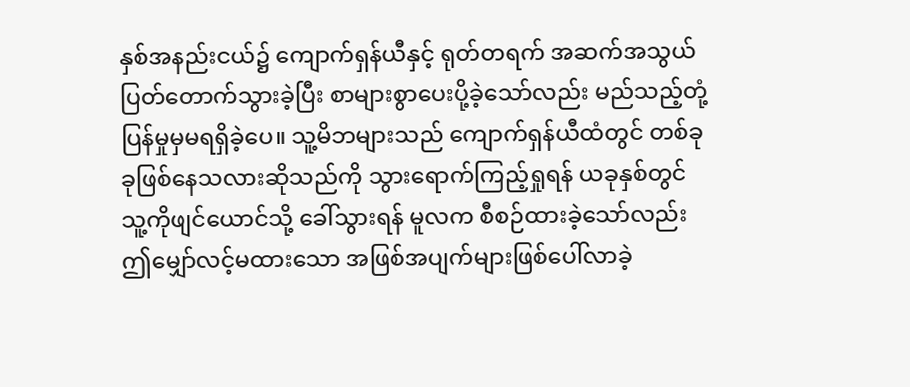နှစ်အနည်းငယ်၌ ကျောက်ရှန်ယီနှင့် ရုတ်တရက် အဆက်အသွယ် ပြတ်တောက်သွားခဲ့ပြီး စာများစွာပေးပို့ခဲ့သော်လည်း မည်သည့်တုံ့ပြန်မှုမှမရရှိခဲ့ပေ။ သူ့မိဘများသည် ကျောက်ရှန်ယီထံတွင် တစ်ခုခုဖြစ်နေသလားဆိုသည်ကို သွားရောက်ကြည့်ရှုရန် ယခုနှစ်တွင် သူ့ကိုဖျင်ယောင်သို့ ခေါ်သွားရန် မူလက စီစဉ်ထားခဲ့သော်လည်း ဤမျှော်လင့်မထားသော အဖြစ်အပျက်များဖြစ်ပေါ်လာခဲ့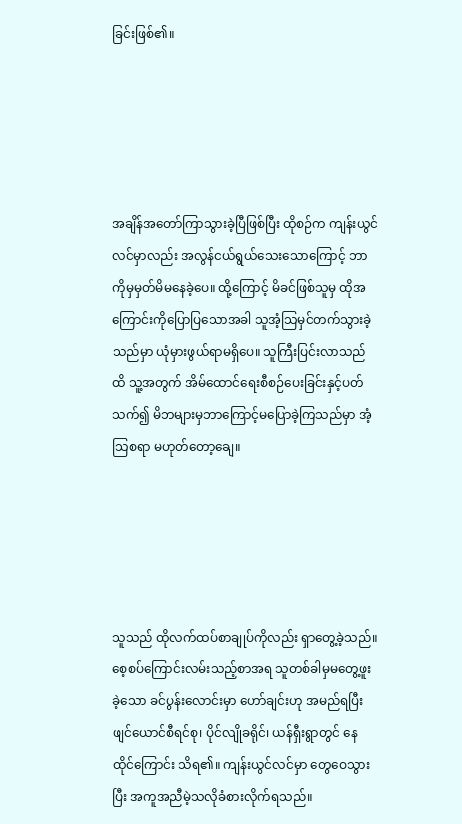ခြင်းဖြစ်၏။





အချိန်အတော်ကြာသွားခဲ့ပြီဖြစ်ပြီး ထိုစဉ်က ကျန်းယွင်လင်မှာလည်း အလွန်ငယ်ရွယ်သေးသောကြောင့် ဘာကိုမှမှတ်မိမနေခဲ့ပေ။ ထို့ကြောင့် မိခင်ဖြစ်သူမှ ထိုအကြောင်းကိုပြောပြသောအခါ သူအံ့သြမှင်တက်သွားခဲ့သည်မှာ ယုံမှားဖွယ်ရာမရှိပေ။ သူကြီးပြင်းလာသည်ထိ သူ့အတွက် အိမ်ထောင်ရေးစီစဉ်ပေးခြင်းနှင့်ပတ်သက်၍ မိဘများမှဘာကြောင့်မပြောခဲ့ကြသည်မှာ အံ့သြစရာ မဟုတ်တော့ချေ။





သူသည် ထိုလက်ထပ်စာချုပ်ကိုလည်း ရှာတွေ့ခဲ့သည်။ စေ့စပ်ကြောင်းလမ်းသည့်စာအရ သူတစ်ခါမှမတွေ့ဖူးခဲ့သော ခင်ပွန်းလောင်းမှာ ဟော်ချင်းဟု အမည်ရပြီး ဖျင်ယောင်စီရင်စု၊ ပိုင်လျိုခရိုင်၊ ယန်ရှီးရွာတွင် နေထိုင်ကြောင်း သိရ၏။ ကျန်းယွင်လင်မှာ တွေဝေသွားပြီး အကူအညီမဲ့သလိုခံစားလိုက်ရသည်။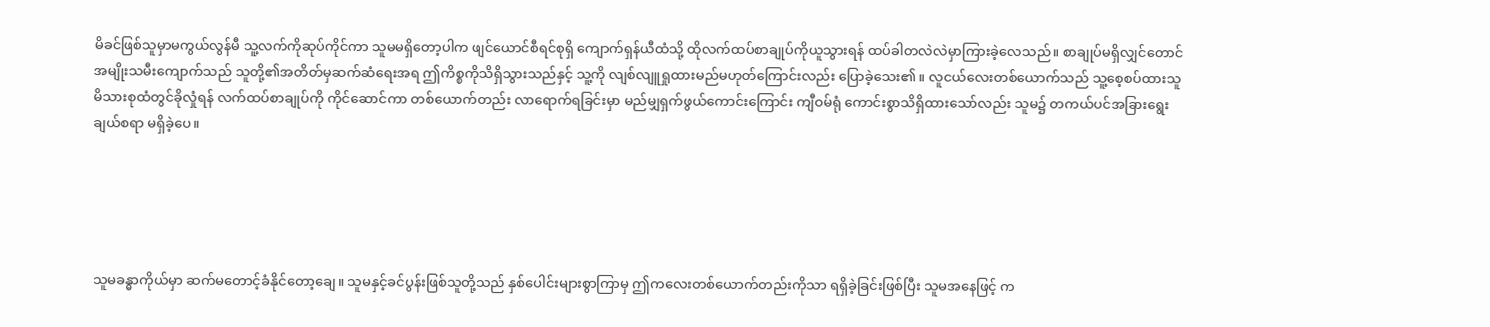မိခင်ဖြစ်သူမှာမကွယ်လွန်မီ သူ့လက်ကိုဆုပ်ကိုင်ကာ သူမမရှိတော့ပါက ဖျင်ယောင်စီရင်စုရှိ ကျောက်ရှန်ယီထံသို့ ထိုလက်ထပ်စာချုပ်ကိုယူသွားရန် ထပ်ခါတလဲလဲမှာကြားခဲ့လေသည်။ စာချုပ်မရှိလျှင်တောင် အမျိုးသမီးကျောက်သည် သူတို့၏အတိတ်မှဆက်ဆံရေးအရ ဤကိစ္စကိုသိရှိသွားသည်နှင့် သူ့ကို လျစ်လျူရှုထားမည်မဟုတ်ကြောင်းလည်း ပြောခဲ့သေး၏။ လူငယ်လေးတစ်ယောက်သည် သူ့စေ့စပ်ထားသူ မိသားစုထံတွင်ခိုလှုံရန် လက်ထပ်စာချုပ်ကို ကိုင်ဆောင်ကာ တစ်ယောက်တည်း လာရောက်ရခြင်းမှာ မည်မျှရှက်ဖွယ်ကောင်းကြောင်း ကျီဝမ်ရုံ ကောင်းစွာသိရှိထားသော်လည်း သူမ၌ တကယ်ပင်အခြားရွေးချယ်စရာ မရှိခဲ့ပေ။





သူမခန္ဓာကိုယ်မှာ ဆက်မတောင့်ခံနိုင်တော့ချေ။ သူမနှင့်ခင်ပွန်းဖြစ်သူတို့သည် နှစ်ပေါင်းများစွာကြာမှ ဤကလေးတစ်ယောက်တည်းကိုသာ ရရှိခဲ့ခြင်းဖြစ်ပြီး သူမအနေဖြင့် က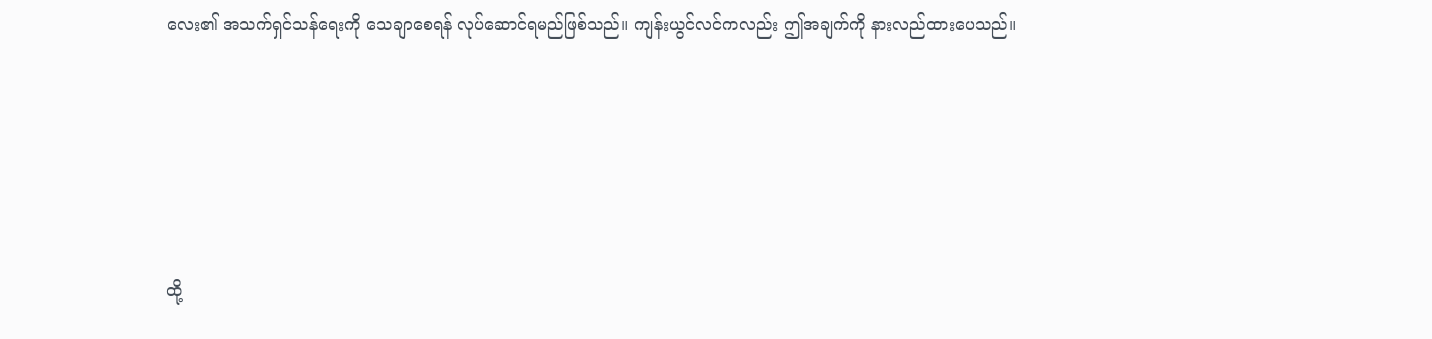လေး၏ အသက်ရှင်သန်ရေးကို သေချာစေရန် လုပ်ဆောင်ရမည်ဖြစ်သည်။ ကျန်းယွင်လင်ကလည်း ဤအချက်ကို နားလည်ထားပေသည်။





ထို့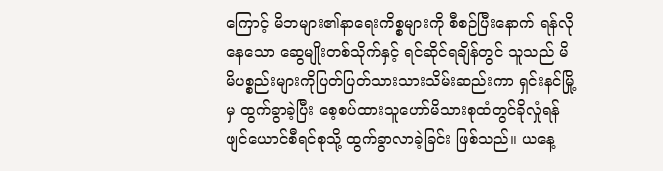ကြောင့် မိဘများ၏နာရေးကိစ္စများကို စီစဉ်ပြီးနောက် ရန်လိုနေသော ဆွေမျိုးတစ်သိုက်နှင့် ရင်ဆိုင်ရချိန်တွင် သူသည် မိမိပစ္စည်းများကိုပြတ်ပြတ်သားသားသိမ်းဆည်းကာ ရှင်းနင်မြို့မှ ထွက်ခွာခဲ့ပြီး စေ့စပ်ထားသူဟော်မိသားစုထံတွင်ခိုလှုံရန် ဖျင်ယောင်စီရင်စုသို့ ထွက်ခွာလာခဲ့ခြင်း ဖြစ်သည်။ ယနေ့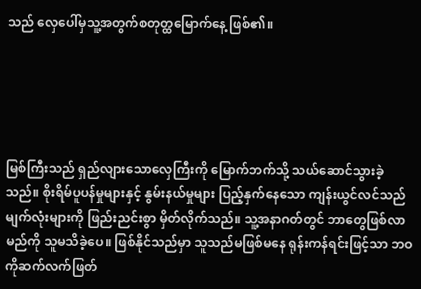သည် လှေပေါ်မှသူ့အတွက်စတုတ္ထမြောက်နေ့ ဖြစ်၏။





မြစ်ကြီးသည် ရှည်လျားသောလှေကြီးကို မြောက်ဘက်သို့ သယ်ဆောင်သွားခဲ့သည်။ စိုးရိမ်ပူပန်မှုများနှင့် နွမ်းနယ်မှုများ ပြည့်နှက်နေသော ကျန်းယွင်လင်သည် မျက်လုံးများကို ဖြည်းညင်းစွာ မှိတ်လိုက်သည်။ သူ့အနာဂတ်တွင် ဘာတွေဖြစ်လာမည်ကို သူမသိခဲ့ပေ။ ဖြစ်နိုင်သည်မှာ သူသည်မဖြစ်မနေ ရုန်းကန်ရင်းဖြင့်သာ ဘဝကိုဆက်လက်ဖြတ်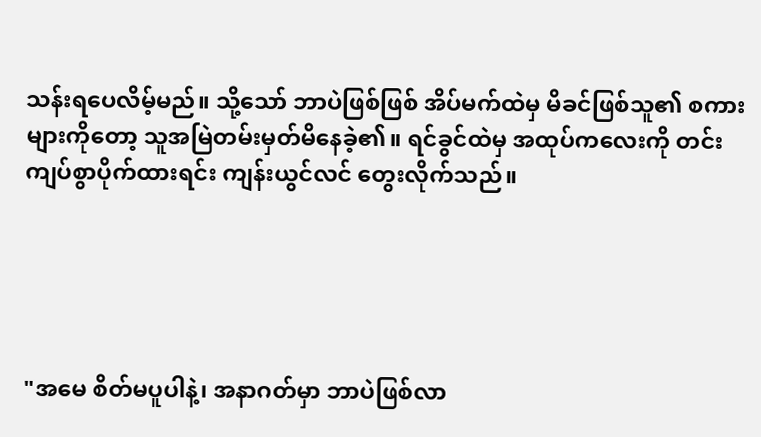သန်းရပေလိမ့်မည်။ သို့သော် ဘာပဲဖြစ်ဖြစ် အိပ်မက်ထဲမှ မိခင်ဖြစ်သူ၏ စကားများကိုတော့ သူအမြဲတမ်းမှတ်မိနေခဲ့၏။ ရင်ခွင်ထဲမှ အထုပ်ကလေးကို တင်းကျပ်စွာပိုက်ထားရင်း ကျန်းယွင်လင် တွေးလိုက်သည်။





"အမေ စိတ်မပူပါနဲ့၊ အနာဂတ်မှာ ဘာပဲဖြစ်လာ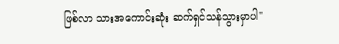ဖြစ်လာ သားအကောင်းဆုံး ဆက်ရှင်သန်သွားမှာပါ"